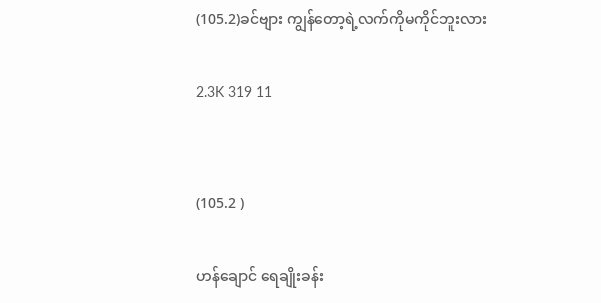(105.2)ခင်ဗျား ကျွန်တော့ရဲ့လက်ကိုမကိုင်ဘူးလား

2.3K 319 11


(105.2 )

ဟန်ချောင် ရေချိုးခန်း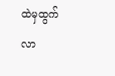ထဲမှထွက်လာ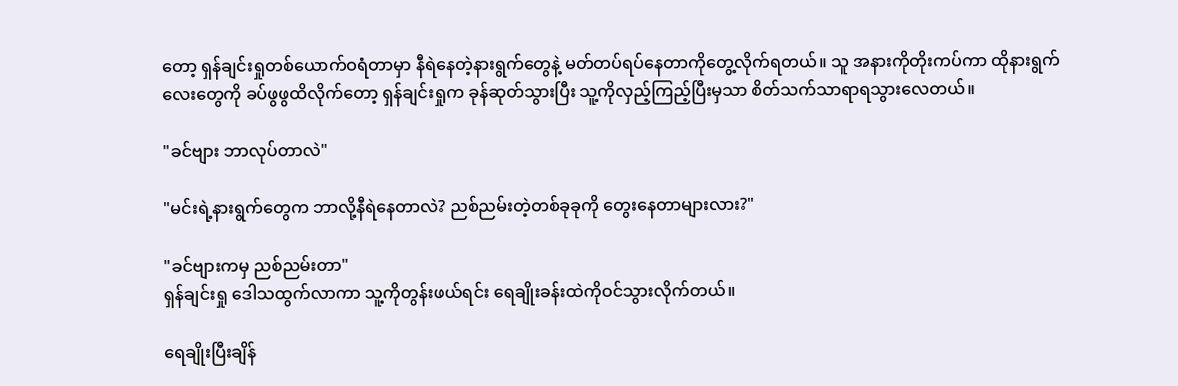တော့ ရှန်ချင်းရှုတစ်ယောက်ဝရံတာမှာ နီရဲနေတဲ့နားရွက်တွေနဲ့ မတ်တပ်ရပ်နေတာကိုတွေ့လိုက်ရတယ်။ သူ အနားကိုတိုးကပ်ကာ ထိုနားရွက်လေးတွေကို ခပ်ဖွဖွထိလိုက်တော့ ရှန်ချင်းရှုက ခုန်ဆုတ်သွားပြီး သူ့ကိုလှည့်ကြည့်ပြီးမှသာ စိတ်သက်သာရာရသွားလေတယ်။

"ခင်ဗျား ဘာလုပ်တာလဲ"

"မင်းရဲ့နားရွက်တွေက ဘာလို့နီရဲနေတာလဲ? ညစ်ညမ်းတဲ့တစ်ခုခုကို တွေးနေတာများလား?"

"ခင်ဗျားကမှ ညစ်ညမ်းတာ"
ရှန်ချင်းရှု ဒေါသထွက်လာကာ သူ့ကိုတွန်းဖယ်ရင်း ရေချိုးခန်းထဲကိုဝင်သွားလိုက်တယ်။

ရေချိုးပြီးချိန်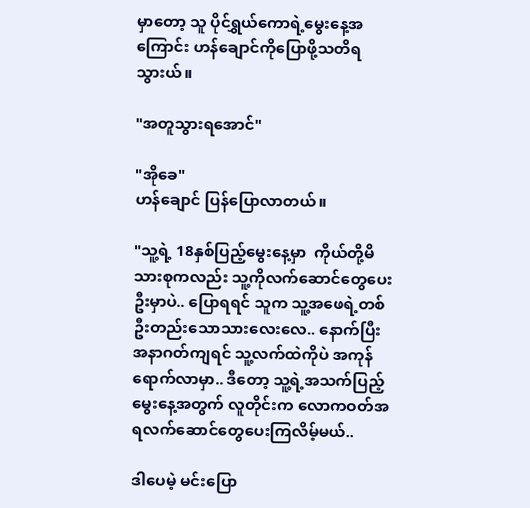မှာတော့ သူ ပိုင်ရွှယ်ကောရဲ့မွေးနေ့အကြောင်း ဟန်ချောင်ကိုပြောဖို့သတိရသွားယ်။

"အတူသွားရအောင်"

"အိုခေ"
ဟန်ချောင် ပြန်ပြောလာတယ်။

"သူ့ရဲ့ 18နှစ်ပြည့်မွေးနေ့မှာ  ကိုယ်တို့မိသားစုကလည်း သူ့ကိုလက်ဆောင်တွေပေးဦးမှာပဲ.. ပြောရရင် သူက သူ့အဖေရဲ့တစ်ဦးတည်းသောသားလေးလေ.. နောက်ပြီး အနာဂတ်ကျရင် သူ့လက်ထဲကိုပဲ အကုန်ရောက်လာမှာ.. ဒီတော့ သူ့ရဲ့အသက်ပြည့်မွေးနေ့အတွက် လူတိုင်းက လောကဝတ်အရလက်ဆောင်တွေပေးကြလိမ့်မယ်..

ဒါပေမဲ့ မင်းပြော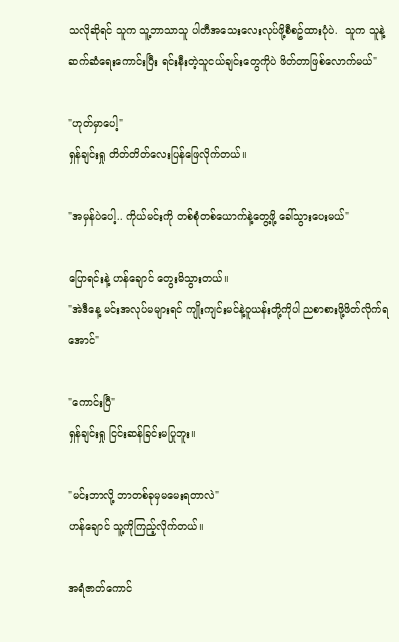သလိုဆိုရင် သူက သူ့ဘာသာသူ ပါတီအသေးလေးလုပ်ဖို့စီစဥ်ထားပုံပဲ.  သူက သူနဲ့ဆက်ဆံရေးကောင်းပြီး ရင်းနီးတဲ့သူငယ်ချင်းတွေကိုပဲ ဖိတ်တာဖြစ်လောက်မယ်"

"ဟုတ်မှာပေါ့"
ရှန်ချင်းရှု တိတ်တိတ်လေးပြန်ဖြေလိုက်တယ်။

"အမှန်ပဲပေါ့.. ကိုယ်မင်းကို တစ်စုံတစ်ယောက်နဲ့တွေ့ဖို့ ခေါ်သွားပေးမယ်"

ပြောရင်းနဲ့ ဟန်ချောင် တွေးမိသွားတယ်။
"အဲဒီနေ့ မင်းအလုပ်မများရင် ကျိုးကျင်းမင်နဲ့ဝူယန်းတို့ကိုပါ ညစာစားဖို့ဖိတ်လိုက်ရအောင်"

"ကောင်းပြီ"
ရှန်ချင်းရှု ငြင်းဆန်ခြင်းမပြုဘူး။

"မင်းဘာလို့ ဘာတစ်ခုမှမမေးရတာလဲ"
ဟန်ချောင် သူ့ကိုကြည့်လိုက်တယ်။

အရံဇာတ်ကောင်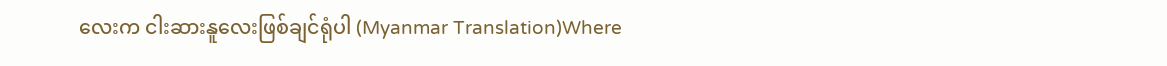လေးက ငါးဆားနူလေးဖြစ်ချင်ရုံပါ (Myanmar Translation)Where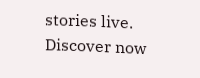stories live. Discover now